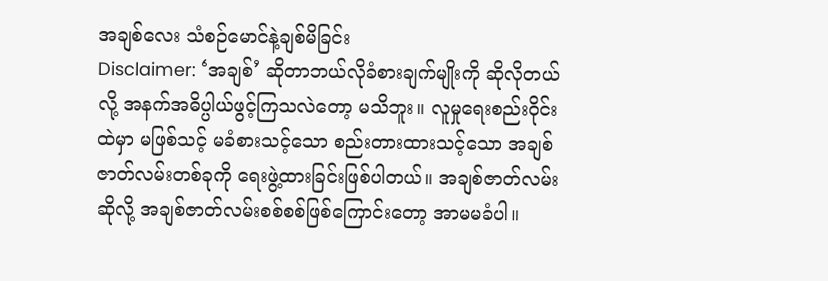အချစ်လေး သံစဉ်မောင်နဲ့ချစ်မိခြင်း
Disclaimer: ‘အချစ်’ ဆိုတာဘယ်လိုခံစားချက်မျိုးကို ဆိုလိုတယ်လို့ အနက်အဓိပ္ပါယ်ဖွင့်ကြသလဲတော့ မသိဘူး။ လူမှုရေးစည်းဝိုင်းထဲမှာ မဖြစ်သင့် မခံစားသင့်သော စည်းတားထားသင့်သော အချစ်ဇာတ်လမ်းတစ်ခုကို ရေးဖွဲ့ထားခြင်းဖြစ်ပါတယ်။ အချစ်ဇာတ်လမ်းဆိုလို့ အချစ်ဇာတ်လမ်းစစ်စစ်ဖြစ်ကြောင်းတော့ အာမမခံပါ။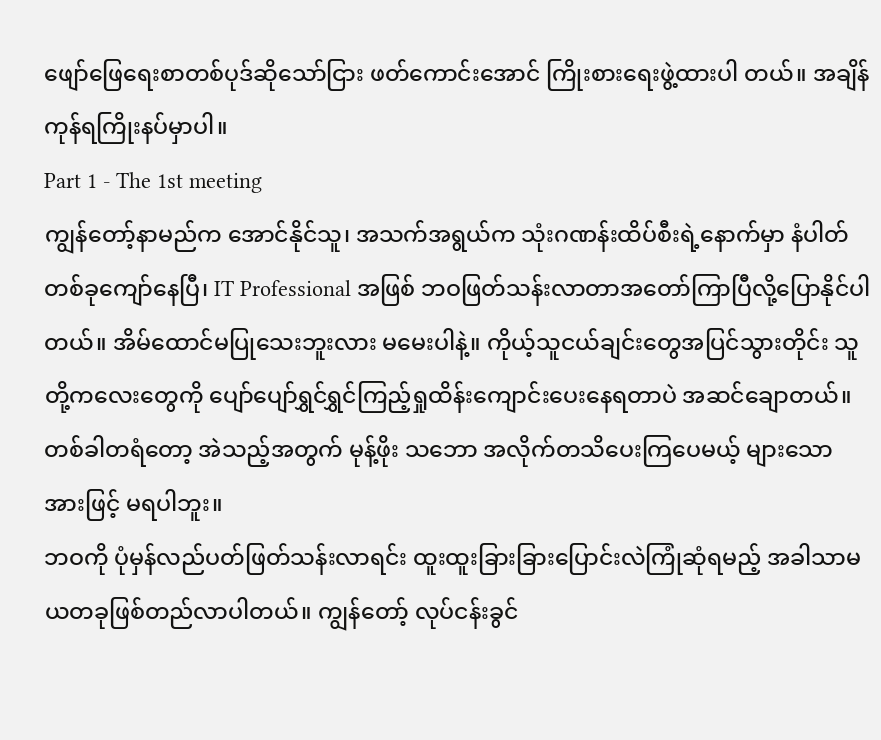ဖျော်ဖြေရေးစာတစ်ပုဒ်ဆိုသော်ငြား ဖတ်ကောင်းအောင် ကြိုးစားရေးဖွဲ့ထားပါ တယ်။ အချိန်ကုန်ရကြိုးနပ်မှာပါ။
Part 1 - The 1st meeting
ကျွန်တော့်နာမည်က အောင်နိုင်သူ၊ အသက်အရွယ်က သုံးဂဏန်းထိပ်စီးရဲ့နောက်မှာ နံပါတ်တစ်ခုကျော်နေပြီ၊ IT Professional အဖြစ် ဘဝဖြတ်သန်းလာတာအတော်ကြာပြီလို့ပြောနိုင်ပါတယ်။ အိမ်ထောင်မပြုသေးဘူးလား မမေးပါနဲ့။ ကိုယ့်သူငယ်ချင်းတွေအပြင်သွားတိုင်း သူတို့ကလေးတွေကို ပျော်ပျော်ရွှင်ရွှင်ကြည့်ရှုထိန်းကျောင်းပေးနေရတာပဲ အဆင်ချောတယ်။ တစ်ခါတရံတော့ အဲသည့်အတွက် မုန့်ဖိုး သဘော အလိုက်တသိပေးကြပေမယ့် များသောအားဖြင့် မရပါဘူး။
ဘဝကို ပုံမှန်လည်ပတ်ဖြတ်သန်းလာရင်း ထူးထူးခြားခြားပြောင်းလဲကြုံဆုံရမည့် အခါသာမယတခုဖြစ်တည်လာပါတယ်။ ကျွန်တော့် လုပ်ငန်းခွင်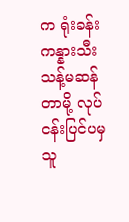က ရုံးခန်းကန္နားသီးသန့်မဆန်တာမို့ လုပ်ငန်းပြင်ပမှ သူ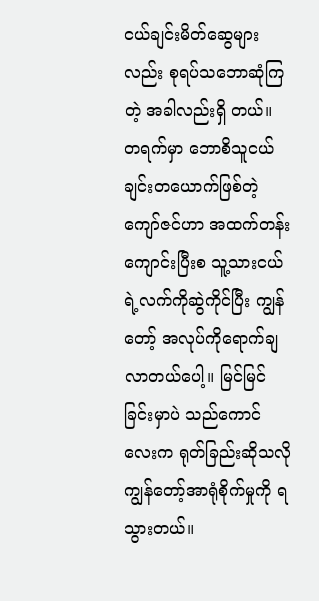ငယ်ချင်းမိတ်ဆွေများလည်း စုရပ်သဘောဆုံကြတဲ့ အခါလည်းရှိ တယ်။ တရက်မှာ ဘောစိသူငယ်ချင်းတယောက်ဖြစ်တဲ့ ကျော်ဇင်ဟာ အထက်တန်းကျောင်းပြီးစ သူ့သားငယ်ရဲ့လက်ကိုဆွဲကိုင်ပြီး ကျွန်တော့် အလုပ်ကိုရောက်ချလာတယ်ပေါ့။ မြင်မြင်ခြင်းမှာပဲ သည်ကောင်လေးက ရုတ်ခြည်းဆိုသလို ကျွန်တော့်အာရုံစိုက်မှုကို ရသွားတယ်။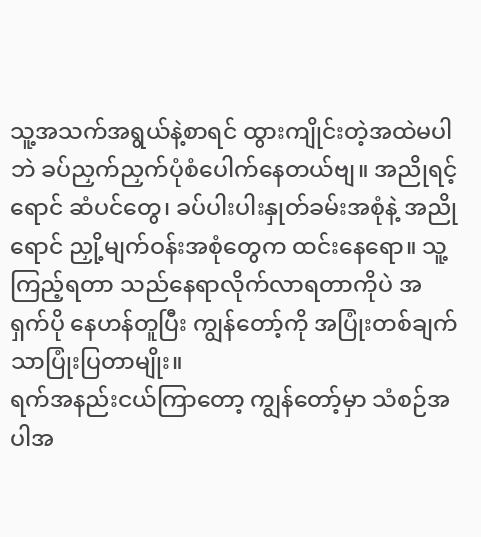သူ့အသက်အရွယ်နဲ့စာရင် ထွားကျိုင်းတဲ့အထဲမပါဘဲ ခပ်ညှက်ညှက်ပုံစံပေါက်နေတယ်ဗျ။ အညိုရင့်ရောင် ဆံပင်တွေ၊ ခပ်ပါးပါးနှုတ်ခမ်းအစုံနဲ့ အညိုရောင် ညှို့မျက်ဝန်းအစုံတွေက ထင်းနေရော။ သူ့ကြည့်ရတာ သည်နေရာလိုက်လာရတာကိုပဲ အရှက်ပို နေဟန်တူပြီး ကျွန်တော့်ကို အပြုံးတစ်ချက်သာပြုံးပြတာမျိုး။
ရက်အနည်းငယ်ကြာတော့ ကျွန်တော့်မှာ သံစဉ်အပါအ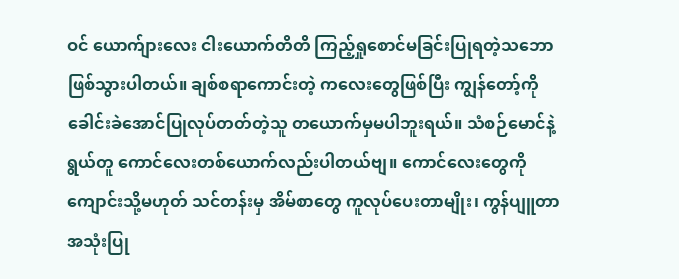ဝင် ယောက်ျားလေး ငါးယောက်တိတိ ကြည့်ရှုစောင်မခြင်းပြုရတဲ့သဘော ဖြစ်သွားပါတယ်။ ချစ်စရာကောင်းတဲ့ ကလေးတွေဖြစ်ပြီး ကျွန်တော့်ကို ခေါင်းခဲအောင်ပြုလုပ်တတ်တဲ့သူ တယောက်မှမပါဘူးရယ်။ သံစဉ်မောင်နဲ့ရွယ်တူ ကောင်လေးတစ်ယောက်လည်းပါတယ်ဗျ။ ကောင်လေးတွေကို ကျောင်းသို့မဟုတ် သင်တန်းမှ အိမ်စာတွေ ကူလုပ်ပေးတာမျိုး၊ ကွန်ပျူတာ အသုံးပြု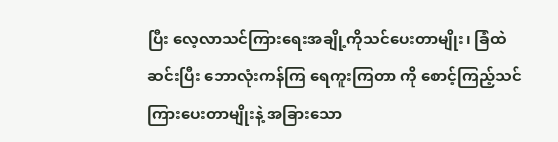ပြီး လေ့လာသင်ကြားရေးအချို့ကိုသင်ပေးတာမျိုး၊ ခြံထဲဆင်းပြီး ဘောလုံးကန်ကြ ရေကူးကြတာ ကို စောင့်ကြည့်သင်ကြားပေးတာမျိုးနဲ့ အခြားသော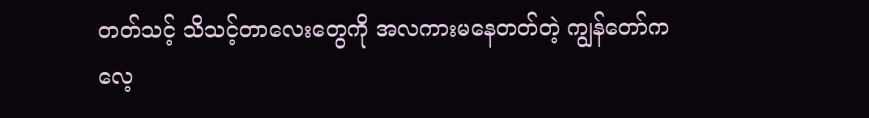တတ်သင့် သိသင့်တာလေးတွေကို အလကားမနေတတ်တဲ့ ကျွန်တော်က လေ့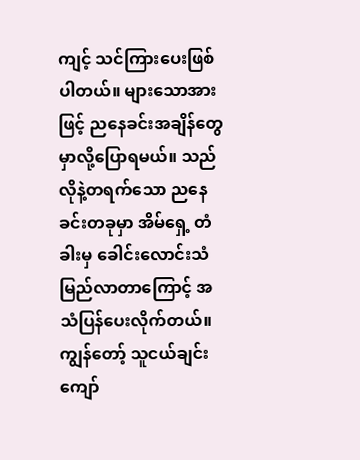ကျင့် သင်ကြားပေးဖြစ်ပါတယ်။ များသောအားဖြင့် ညနေခင်းအချိန်တွေမှာလို့ပြောရမယ်။ သည်လိုနဲ့တရက်သော ညနေခင်းတခုမှာ အိမ်ရှေ့ တံခါးမှ ခေါင်းလောင်းသံမြည်လာတာကြောင့် အသံပြန်ပေးလိုက်တယ်။ ကျွန်တော့် သူငယ်ချင်း ကျော်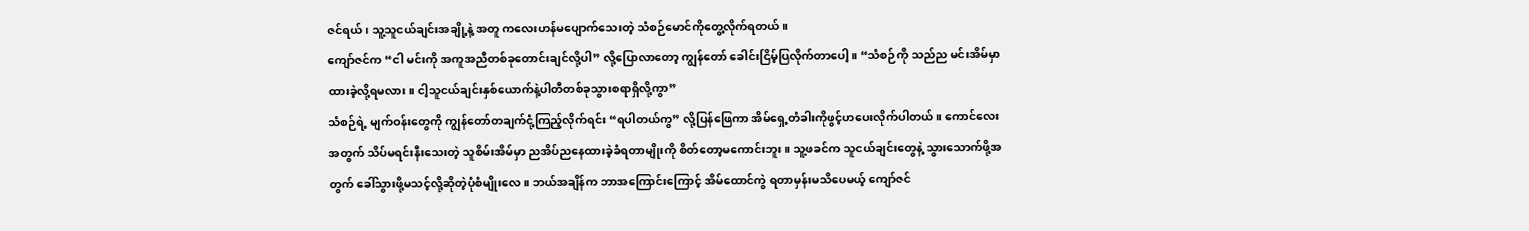ဇင်ရယ်၊ သူ့သူငယ်ချင်းအချို့နဲ့ အတူ ကလေးဟန်မပျောက်သေးတဲ့ သံစဉ်မောင်ကိုတွေ့လိုက်ရတယ်။
ကျော်ဇင်က “ငါ မင်းကို အကူအညီတစ်ခုတောင်းချင်လို့ပါ” လို့ပြောလာတော့ ကျွန်တော် ခေါင်းငြိမ့်ပြလိုက်တာပေါ့။ “သံစဉ်ကို သည်ည မင်းအိမ်မှာ ထားခဲ့လို့ရမလား။ ငါ့သူငယ်ချင်းနှစ်ယောက်နဲ့ပါတီတစ်ခုသွားစရာရှိလို့ကွာ”
သံစဉ်ရဲ့ မျက်ဝန်းတွေကို ကျွန်တော်တချက်ငုံ့ကြည့်လိုက်ရင်း “ရပါတယ်ကွ” လို့ပြန်ဖြေကာ အိမ်ရှေ့တံခါးကိုဖွင့်ဟပေးလိုက်ပါတယ်။ ကောင်လေးအတွက် သိပ်မရင်းနီးသေးတဲ့ သူစိမ်းအိမ်မှာ ညအိပ်ညနေထားခဲ့ခံရတာမျိုးကို စိတ်တော့မကောင်းဘူး။ သူ့ဖခင်က သူငယ်ချင်းတွေနဲ့ သွားသောက်ဖို့အတွက် ခေါ်သွားဖို့မသင့်လို့ဆိုတဲ့ပုံစံမျိုးလေ။ ဘယ်အချိန်က ဘာအကြောင်းကြောင့် အိမ်ထောင်ကွဲ ရတာမှန်းမသိပေမယ့် ကျော်ဇင်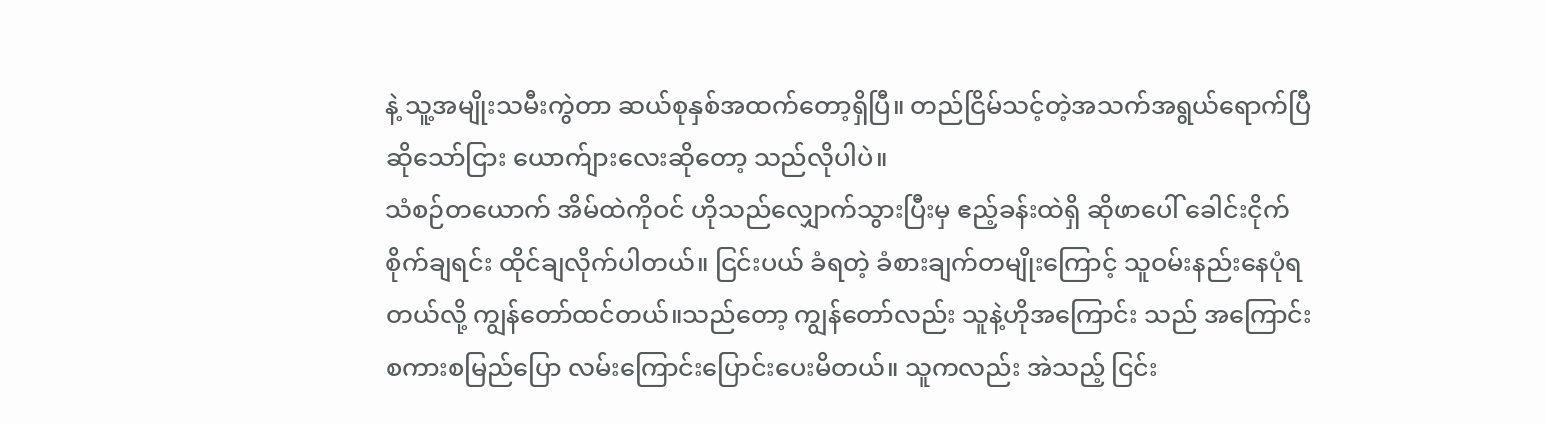နဲ့ သူ့အမျိုးသမီးကွဲတာ ဆယ်စုနှစ်အထက်တော့ရှိပြီ။ တည်ငြိမ်သင့်တဲ့အသက်အရွယ်ရောက်ပြီ ဆိုသော်ငြား ယောက်ျားလေးဆိုတော့ သည်လိုပါပဲ။
သံစဉ်တယောက် အိမ်ထဲကိုဝင် ဟိုသည်လျှောက်သွားပြီးမှ ဧည့်ခန်းထဲရှိ ဆိုဖာပေါ် ခေါင်းငိုက်စိုက်ချရင်း ထိုင်ချလိုက်ပါတယ်။ ငြင်းပယ် ခံရတဲ့ ခံစားချက်တမျိုးကြောင့် သူဝမ်းနည်းနေပုံရတယ်လို့ ကျွန်တော်ထင်တယ်။သည်တော့ ကျွန်တော်လည်း သူနဲ့ဟိုအကြောင်း သည် အကြောင်း စကားစမြည်ပြော လမ်းကြောင်းပြောင်းပေးမိတယ်။ သူကလည်း အဲသည့် ငြင်း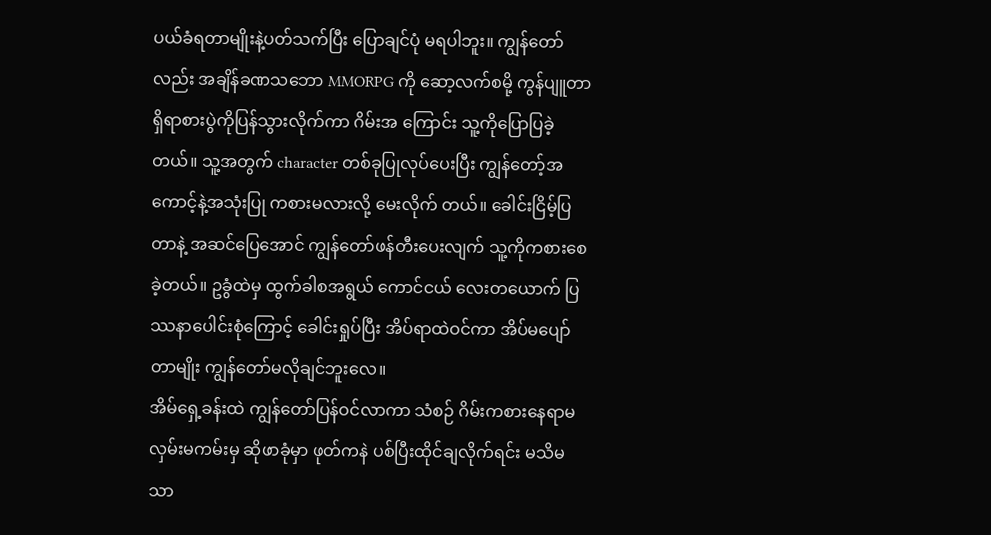ပယ်ခံရတာမျိုးနဲ့ပတ်သက်ပြီး ပြောချင်ပုံ မရပါဘူး။ ကျွန်တော်လည်း အချိန်ခဏသဘော MMORPG ကို ဆော့လက်စမို့ ကွန်ပျူတာရှိရာစားပွဲကိုပြန်သွားလိုက်ကာ ဂိမ်းအ ကြောင်း သူ့ကိုပြောပြခဲ့တယ်။ သူ့အတွက် character တစ်ခုပြုလုပ်ပေးပြီး ကျွန်တော့်အကောင့်နဲ့အသုံးပြု ကစားမလားလို့ မေးလိုက် တယ်။ ခေါင်းငြိမ့်ပြတာနဲ့ အဆင်ပြေအောင် ကျွန်တော်ဖန်တီးပေးလျက် သူ့ကိုကစားစေခဲ့တယ်။ ဥခွံထဲမှ ထွက်ခါစအရွယ် ကောင်ငယ် လေးတယောက် ပြဿနာပေါင်းစုံကြောင့် ခေါင်းရှုပ်ပြီး အိပ်ရာထဲဝင်ကာ အိပ်မပျော်တာမျိုး ကျွန်တော်မလိုချင်ဘူးလေ။
အိမ်ရှေ့ခန်းထဲ ကျွန်တော်ပြန်ဝင်လာကာ သံစဉ် ဂိမ်းကစားနေရာမလှမ်းမကမ်းမှ ဆိုဖာခုံမှာ ဖုတ်ကနဲ ပစ်ပြီးထိုင်ချလိုက်ရင်း မသိမသာ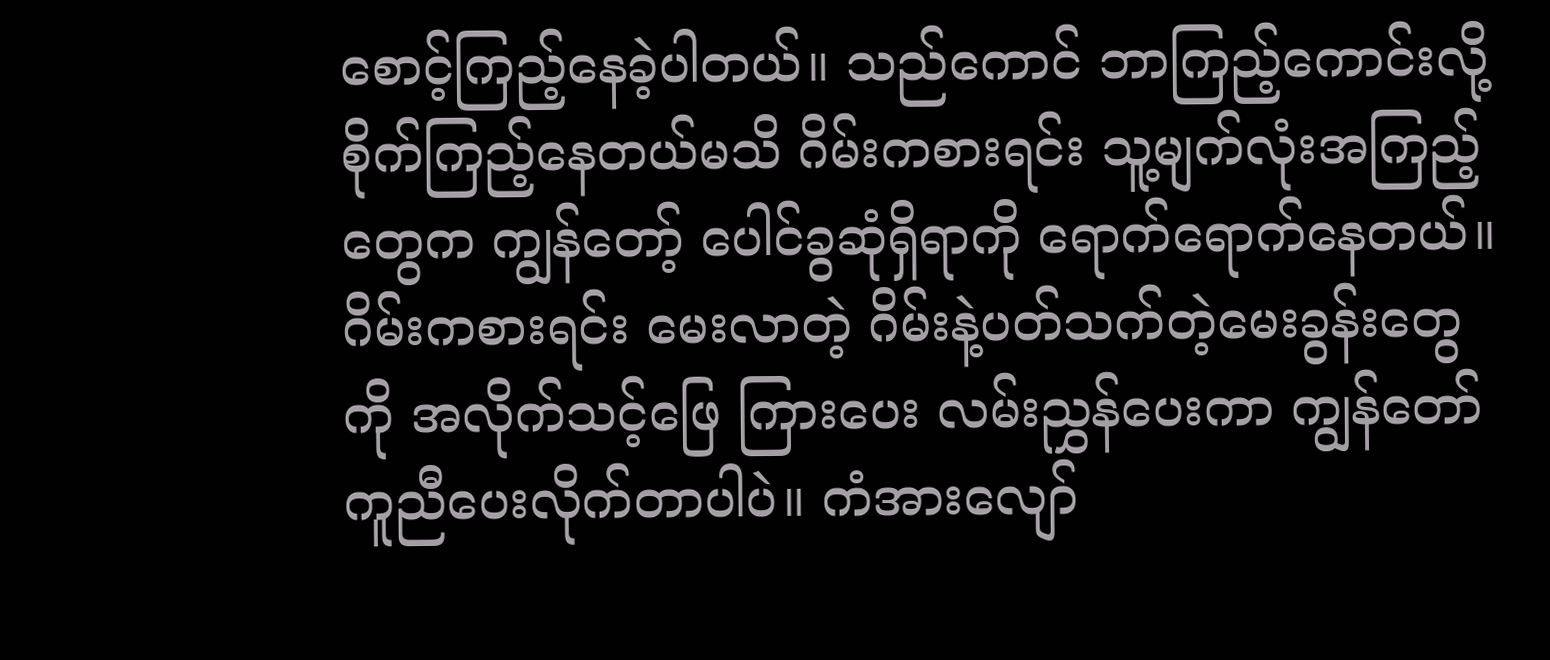စောင့်ကြည့်နေခဲ့ပါတယ်။ သည်ကောင် ဘာကြည့်ကောင်းလို့ စိုက်ကြည့်နေတယ်မသိ ဂိမ်းကစားရင်း သူ့မျက်လုံးအကြည့်တွေက ကျွန်တော့် ပေါင်ခွဆုံရှိရာကို ရောက်ရောက်နေတယ်။ ဂိမ်းကစားရင်း မေးလာတဲ့ ဂိမ်းနဲ့ပတ်သက်တဲ့မေးခွန်းတွေကို အလိုက်သင့်ဖြေ ကြားပေး လမ်းညွှန်ပေးကာ ကျွန်တော်ကူညီပေးလိုက်တာပါပဲ။ ကံအားလျော်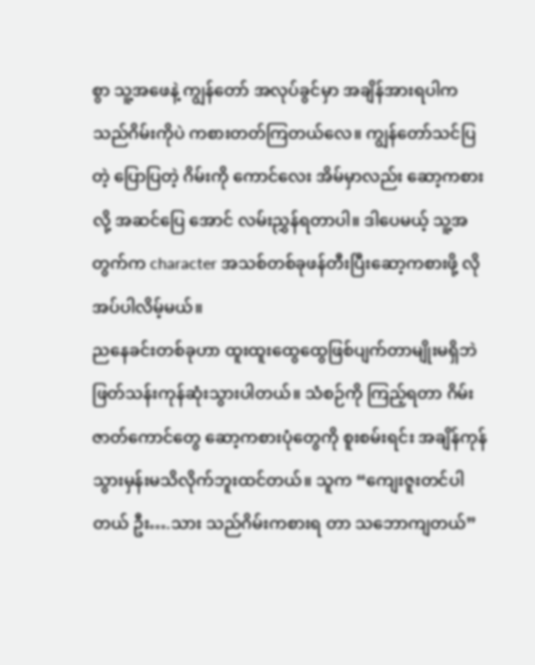စွာ သူ့အဖေနဲ့ ကျွန်တော် အလုပ်ခွင်မှာ အချိန်အားရပါက သည်ဂိမ်းကိုပဲ ကစားတတ်ကြတယ်လေ။ ကျွန်တော်သင်ပြတဲ့ ပြောပြတဲ့ ဂိမ်းကို ကောင်လေး အိမ်မှာလည်း ဆော့ကစားလို့ အဆင်ပြေ အောင် လမ်းညွှန်ရတာပါ။ ဒါပေမယ့် သူ့အတွက်က character အသစ်တစ်ခုဖန်တီးပြီးဆော့ကစားဖို့ လိုအပ်ပါလိမ့်မယ်။
ညနေခင်းတစ်ခုဟာ ထူးထူးထွေထွေဖြစ်ပျက်တာမျိုးမရှိဘဲ ဖြတ်သန်းကုန်ဆုံးသွားပါတယ်။ သံစဉ်ကို ကြည့်ရတာ ဂိမ်းဇာတ်ကောင်တွေ ဆော့ကစားပုံတွေကို စူးစမ်းရင်း အချိန်ကုန်သွားမှန်းမသိလိုက်ဘူးထင်တယ်။ သူက “ကျေးဇူးတင်ပါတယ် ဦး….သား သည်ဂိမ်းကစားရ တာ သဘောကျတယ်”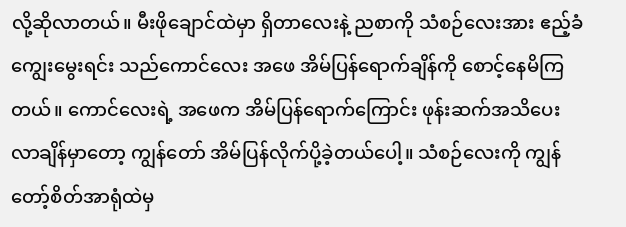လို့ဆိုလာတယ်။ မီးဖိုချောင်ထဲမှာ ရှိတာလေးနဲ့ ညစာကို သံစဉ်လေးအား ဧည့်ခံကျွေးမွေးရင်း သည်ကောင်လေး အဖေ အိမ်ပြန်ရောက်ချိန်ကို စောင့်နေမိကြတယ်။ ကောင်လေးရဲ့ အဖေက အိမ်ပြန်ရောက်ကြောင်း ဖုန်းဆက်အသိပေးလာချိန်မှာတော့ ကျွန်တော် အိမ်ပြန်လိုက်ပို့ခဲ့တယ်ပေါ့။ သံစဉ်လေးကို ကျွန်တော့်စိတ်အာရုံထဲမှ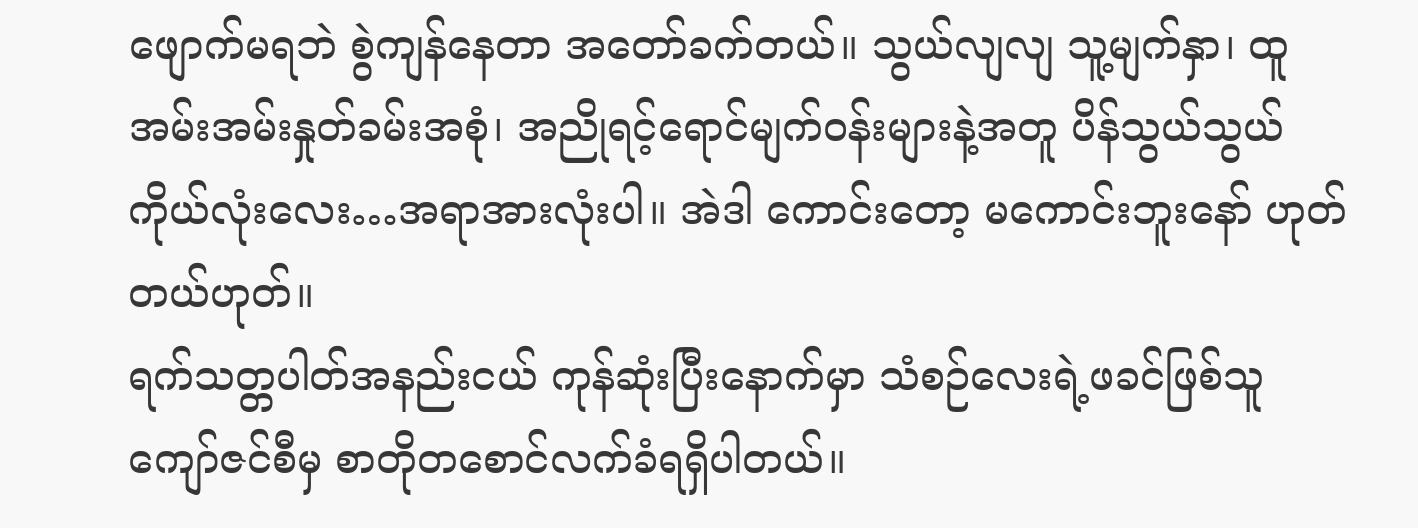ဖျောက်မရဘဲ စွဲကျန်နေတာ အတော်ခက်တယ်။ သွယ်လျလျ သူ့မျက်နှာ၊ ထူအမ်းအမ်းနှုတ်ခမ်းအစုံ၊ အညိုရင့်ရောင်မျက်ဝန်းများနဲ့အတူ ပိန်သွယ်သွယ်ကိုယ်လုံးလေး…အရာအားလုံးပါ။ အဲဒါ ကောင်းတော့ မကောင်းဘူးနော် ဟုတ်တယ်ဟုတ်။
ရက်သတ္တပါတ်အနည်းငယ် ကုန်ဆုံးပြီးနောက်မှာ သံစဉ်လေးရဲ့ဖခင်ဖြစ်သူ ကျော်ဇင်စီမှ စာတိုတစောင်လက်ခံရရှိပါတယ်။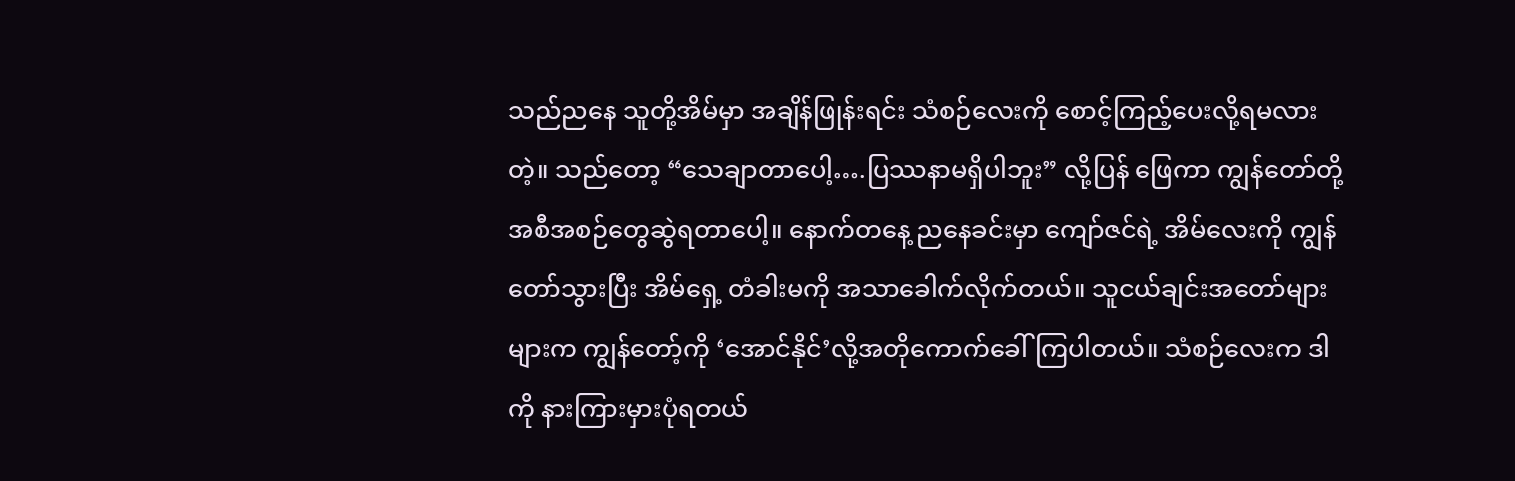သည်ညနေ သူတို့အိမ်မှာ အချိန်ဖြုန်းရင်း သံစဉ်လေးကို စောင့်ကြည့်ပေးလို့ရမလားတဲ့။ သည်တော့ “သေချာတာပေါ့….ပြဿနာမရှိပါဘူး” လို့ပြန် ဖြေကာ ကျွန်တော်တို့ အစီအစဉ်တွေဆွဲရတာပေါ့။ နောက်တနေ့ ညနေခင်းမှာ ကျော်ဇင်ရဲ့ အိမ်လေးကို ကျွန်တော်သွားပြီး အိမ်ရှေ့ တံခါးမကို အသာခေါက်လိုက်တယ်။ သူငယ်ချင်းအတော်များများက ကျွန်တော့်ကို ‘အောင်နိုင်’လို့အတိုကောက်ခေါ်ကြပါတယ်။ သံစဉ်လေးက ဒါကို နားကြားမှားပုံရတယ်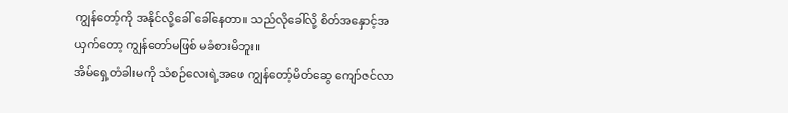ကျွန်တော့်ကို အနိုင်လို့ခေါ် ခေါ်နေတာ။ သည်လိုခေါ်လို့ စိတ်အနှောင့်အယှက်တော့ ကျွန်တော်မဖြစ် မခံစားမိဘူး။
အိမ်ရှေ့တံခါးမကို သံစဉ်လေးရဲ့အဖေ ကျွန်တော့်မိတ်ဆွေ ကျော်ဇင်လာ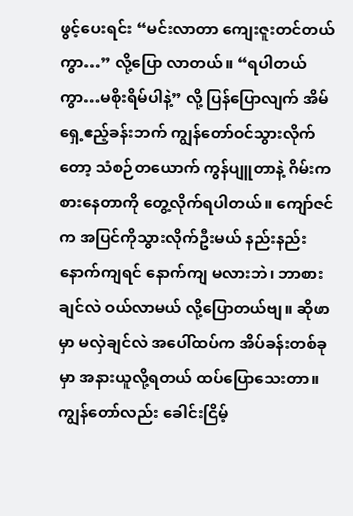ဖွင့်ပေးရင်း “မင်းလာတာ ကျေးဇူးတင်တယ်ကွာ…” လို့ပြော လာတယ်။ “ရပါတယ်ကွာ…မစိုးရိမ်ပါနဲ့” လို့ ပြန်ပြောလျက် အိမ်ရှေ့ဧည့်ခန်းဘက် ကျွန်တော်ဝင်သွားလိုက်တော့ သံစဉ်တယောက် ကွန်ပျူတာနဲ့ ဂိမ်းကစားနေတာကို တွေ့လိုက်ရပါတယ်။ ကျော်ဇင်က အပြင်ကိုသွားလိုက်ဦးမယ် နည်းနည်းနောက်ကျရင် နောက်ကျ မလားဘဲ၊ ဘာစားချင်လဲ ဝယ်လာမယ် လို့ပြောတယ်ဗျ။ ဆိုဖာမှာ မလှဲချင်လဲ အပေါ်ထပ်က အိပ်ခန်းတစ်ခုမှာ အနားယူလို့ရတယ် ထပ်ပြောသေးတာ။ ကျွန်တော်လည်း ခေါင်းငြိမ့်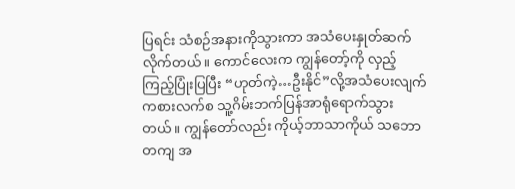ပြရင်း သံစဉ်အနားကိုသွားကာ အသံပေးနှုတ်ဆက်လိုက်တယ်။ ကောင်လေးက ကျွန်တော့်ကို လှည့်ကြည့်ပြုံးပြပြီး “ဟုတ်ကဲ့…ဦးနိုင်”လို့အသံပေးလျက် ကစားလက်စ သူ့ဂိမ်းဘက်ပြန်အာရုံရောက်သွားတယ်။ ကျွန်တော်လည်း ကိုယ့်ဘာသာကိုယ် သဘောတကျ အ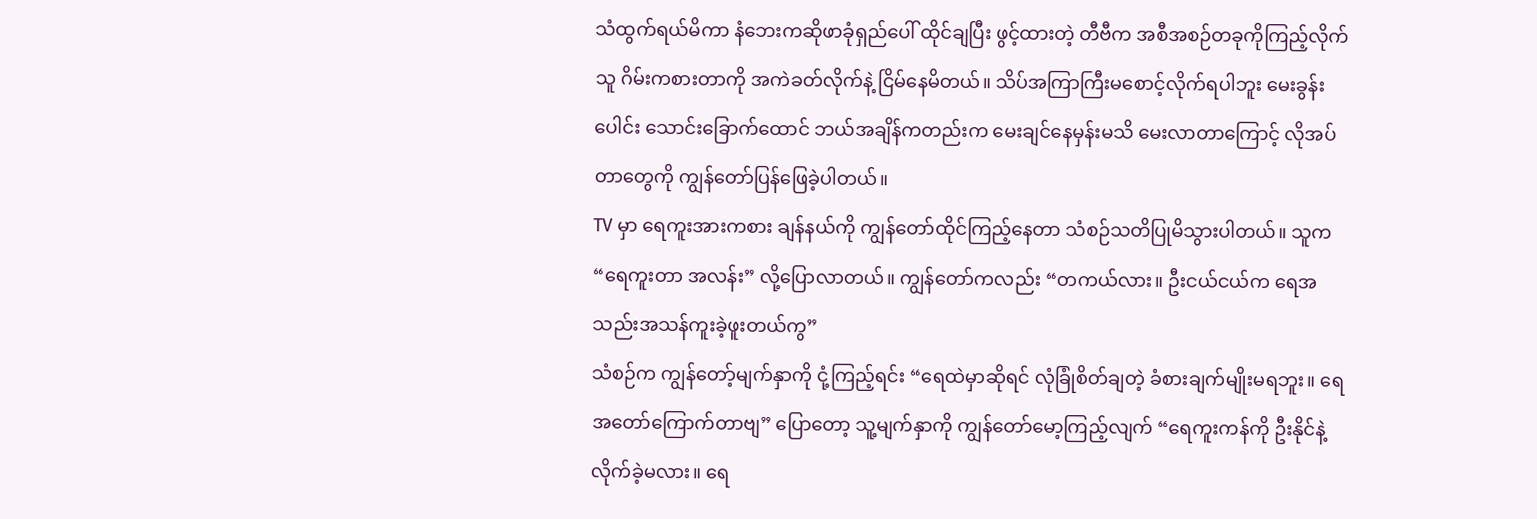သံထွက်ရယ်မိကာ နံဘေးကဆိုဖာခုံရှည်ပေါ် ထိုင်ချပြီး ဖွင့်ထားတဲ့ တီဗီက အစီအစဉ်တခုကိုကြည့်လိုက် သူ ဂိမ်းကစားတာကို အကဲခတ်လိုက်နဲ့ ငြိမ်နေမိတယ်။ သိပ်အကြာကြီးမစောင့်လိုက်ရပါဘူး မေးခွန်းပေါင်း သောင်းခြောက်ထောင် ဘယ်အချိန်ကတည်းက မေးချင်နေမှန်းမသိ မေးလာတာကြောင့် လိုအပ်တာတွေကို ကျွန်တော်ပြန်ဖြေခဲ့ပါတယ်။
TV မှာ ရေကူးအားကစား ချန်နယ်ကို ကျွန်တော်ထိုင်ကြည့်နေတာ သံစဉ်သတိပြုမိသွားပါတယ်။ သူက “ရေကူးတာ အလန်း” လို့ပြောလာတယ်။ ကျွန်တော်ကလည်း “တကယ်လား။ ဦးငယ်ငယ်က ရေအသည်းအသန်ကူးခဲ့ဖူးတယ်ကွ”
သံစဉ်က ကျွန်တော့်မျက်နှာကို ငုံ့ကြည့်ရင်း “ရေထဲမှာဆိုရင် လုံခြုံစိတ်ချတဲ့ ခံစားချက်မျိုးမရဘူး။ ရေအတော်ကြောက်တာဗျ” ပြောတော့ သူ့မျက်နှာကို ကျွန်တော်မော့ကြည့်လျက် “ရေကူးကန်ကို ဦးနိုင်နဲ့လိုက်ခဲ့မလား။ ရေ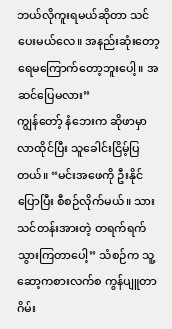ဘယ်လိုကူးရမယ်ဆိုတာ သင်ပေးမယ်လေ။ အနည်းဆုံးတော့ ရေမကြောက်တော့ဘူးပေါ့။ အဆင်ပြေမလား”
ကျွန်တော့် နံဘေးက ဆိုဖာမှာလာထိုင်ပြီး သူခေါင်းငြိမ့်ပြတယ်။ “မင်းအဖေကို ဦးနိုင်ပြောပြီး စီစဉ်လိုက်မယ်။ သား သင်တန်းအားတဲ့ တရက်ရက်သွားကြတာပေါ့” သံစဉ်က သူ့ဆော့ကစားလက်စ ကွန်ပျူတာဂိမ်း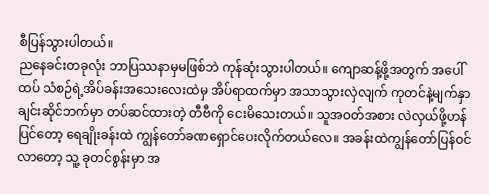စီပြန်သွားပါတယ်။
ညနေခင်းတခုလုံး ဘာပြဿနာမှမဖြစ်ဘဲ ကုန်ဆုံးသွားပါတယ်။ ကျောဆန့်ဖို့အတွက် အပေါ်ထပ် သံစဉ်ရဲ့အိပ်ခန်းအသေးလေးထဲမှ အိပ်ရာထက်မှာ အသာသွားလှဲလျက် ကုတင်နဲ့မျက်နှာချင်းဆိုင်ဘက်မှာ တပ်ဆင်ထားတဲ့ တီဗီကို ငေးမိသေးတယ်။ သူအဝတ်အစား လဲလှယ်ဖို့ဟန်ပြင်တော့ ရေချိုးခန်းထဲ ကျွန်တော်ခဏရှောင်ပေးလိုက်တယ်လေ။ အခန်းထဲကျွန်တော်ပြန်ဝင်လာတော့ သူ့ ခုတင်စွန်းမှာ အ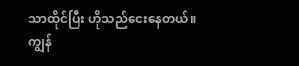သာထိုင်ပြီး ဟိုသည်ငေးနေတယ်။
ကျွန်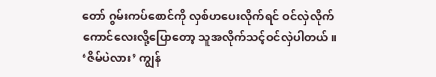တော် ဂွမ်းကပ်စောင်ကို လှစ်ဟပေးလိုက်ရင် ဝင်လှဲလိုက် ကောင်လေးလို့ပြောတော့ သူအလိုက်သင့်ဝင်လှဲပါတယ်။ ‘ဇိမ်ပဲလား’ ကျွန်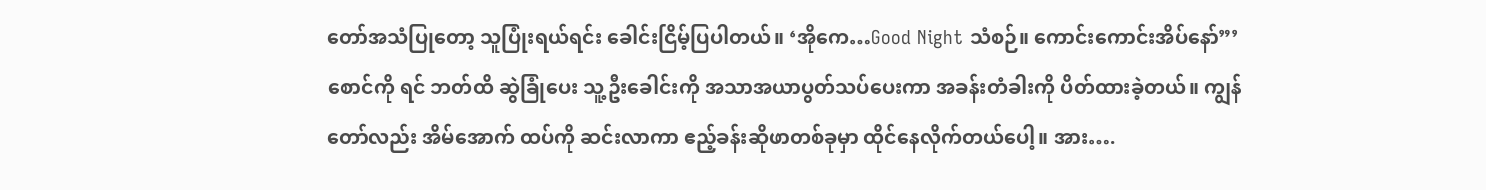တော်အသံပြုတော့ သူပြုံးရယ်ရင်း ခေါင်းငြိမ့်ပြပါတယ်။ ‘အိုကေ…Good Night သံစဉ်။ ကောင်းကောင်းအိပ်နော်”’ စောင်ကို ရင် ဘတ်ထိ ဆွဲခြုံပေး သူ့ဦးခေါင်းကို အသာအယာပွတ်သပ်ပေးကာ အခန်းတံခါးကို ပိတ်ထားခဲ့တယ်။ ကျွန်တော်လည်း အိမ်အောက် ထပ်ကို ဆင်းလာကာ ဧည့်ခန်းဆိုဖာတစ်ခုမှာ ထိုင်နေလိုက်တယ်ပေါ့။ အား….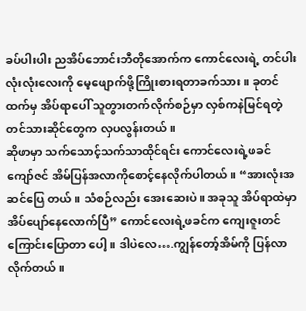ခပ်ပါးပါး ညအိပ်ဘောင်းဘီတိုအောက်က ကောင်လေးရဲ့ တင်ပါးလုံးလုံးလေးကို မေ့ဖျောက်ဖို့ကြိုးစားရတာခက်သား။ ခုတင်ထက်မှ အိပ်ရာပေါ် သူတွားတက်လိုက်စဉ်မှာ လှစ်ကနဲမြင်ရတဲ့ တင်သားဆိုင်တွေက လှပလွန်းတယ်။
ဆိုဖာမှာ သက်သောင့်သက်သာထိုင်ရင်း ကောင်လေးရဲ့ဖခင် ကျော်ဇင် အိမ်ပြန်အလာကိုစောင့်နေလိုက်ပါတယ်။ “အားလုံးအဆင်ပြေ တယ်။ သံစဉ်လည်း အေးဆေးပဲ။ အခုသူ အိပ်ရာထဲမှာ အိပ်ပျော်နေလောက်ပြီ” ကောင်လေးရဲ့ဖခင်က ကျေးဇူးတင်ကြောင်းပြောတာ ပေါ့။ ဒါပဲလေ….ကျွန်တော့်အိမ်ကို ပြန်လာလိုက်တယ်။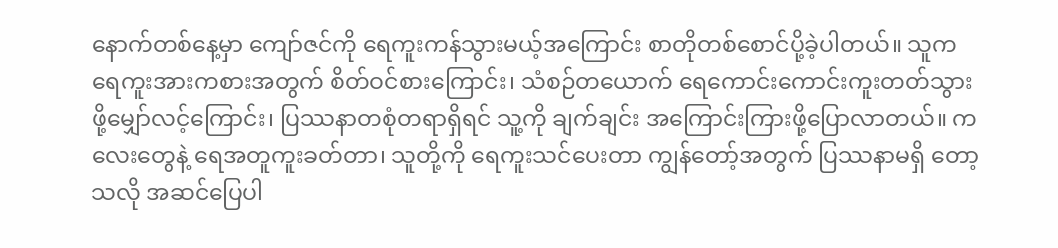နောက်တစ်နေ့မှာ ကျော်ဇင်ကို ရေကူးကန်သွားမယ့်အကြောင်း စာတိုတစ်စောင်ပို့ခဲ့ပါတယ်။ သူက ရေကူးအားကစားအတွက် စိတ်ဝင်စားကြောင်း၊ သံစဉ်တယောက် ရေကောင်းကောင်းကူးတတ်သွားဖို့မျှော်လင့်ကြောင်း၊ ပြဿနာတစုံတရာရှိရင် သူ့ကို ချက်ချင်း အကြောင်းကြားဖို့ပြောလာတယ်။ ကလေးတွေနဲ့ ရေအတူကူးခတ်တာ၊ သူတို့ကို ရေကူးသင်ပေးတာ ကျွန်တော့်အတွက် ပြဿနာမရှိ တော့သလို အဆင်ပြေပါ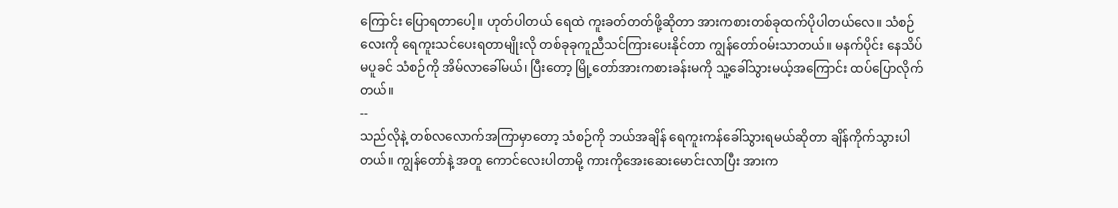ကြောင်း ပြောရတာပေါ့။ ဟုတ်ပါတယ် ရေထဲ ကူးခတ်တတ်ဖို့ဆိုတာ အားကစားတစ်ခုထက်ပိုပါတယ်လေ။ သံစဉ်လေးကို ရေကူးသင်ပေးရတာမျိုးလို တစ်ခုခုကူညီသင်ကြားပေးနိုင်တာ ကျွန်တော်ဝမ်းသာတယ်။ မနက်ပိုင်း နေသိပ်မပူခင် သံစဉ်ကို အိမ်လာခေါ်မယ်၊ ပြီးတော့ မြို့တော်အားကစားခန်းမကို သူ့ခေါ်သွားမယ့်အကြောင်း ထပ်ပြောလိုက်တယ်။
--
သည်လိုနဲ့ တစ်လလောက်အကြာမှာတော့ သံစဉ်ကို ဘယ်အချိန် ရေကူးကန်ခေါ်သွားရမယ်ဆိုတာ ချိန်ကိုက်သွားပါတယ်။ ကျွန်တော်နဲ့ အတူ ကောင်လေးပါတာမို့ ကားကိုအေးဆေးမောင်းလာပြီး အားက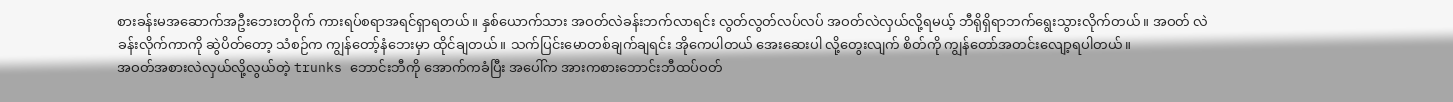စားခန်းမအဆောက်အဦးဘေးတဝိုက် ကားရပ်စရာအရင်ရှာရတယ်။ နှစ်ယောက်သား အဝတ်လဲခန်းဘက်လာရင်း လွတ်လွတ်လပ်လပ် အဝတ်လဲလှယ်လို့ရမယ့် ဘီရိုရှိရာဘက်ရွေးသွားလိုက်တယ်။ အဝတ် လဲခန်းလိုက်ကာကို ဆွဲပိတ်တော့ သံစဉ်က ကျွန်တော့်နံဘေးမှာ ထိုင်ချတယ်။ သက်ပြင်းမောတစ်ချက်ချရင်း အိုကေပါတယ် အေးဆေးပါ လို့တွေးလျက် စိတ်ကို ကျွန်တော်အတင်းလျော့ရပါတယ်။
အဝတ်အစားလဲလှယ်လို့လွယ်တဲ့ trunks ဘောင်းဘီကို အောက်ကခံပြီး အပေါ်က အားကစားဘောင်းဘီထပ်ဝတ်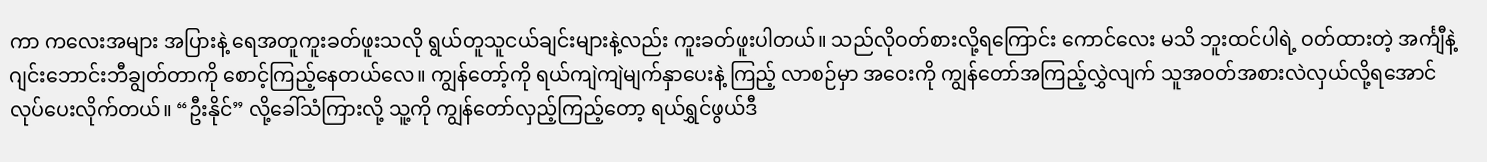ကာ ကလေးအများ အပြားနဲ့ ရေအတူကူးခတ်ဖူးသလို ရွယ်တူသူငယ်ချင်းများနဲ့လည်း ကူးခတ်ဖူးပါတယ်။ သည်လိုဝတ်စားလို့ရကြောင်း ကောင်လေး မသိ ဘူးထင်ပါရဲ့ ဝတ်ထားတဲ့ အင်္ကျီနဲ့ဂျင်းဘောင်းဘီချွတ်တာကို စောင့်ကြည့်နေတယ်လေ။ ကျွန်တော့်ကို ရယ်ကျဲကျဲမျက်နှာပေးနဲ့ ကြည့် လာစဉ်မှာ အဝေးကို ကျွန်တော်အကြည့်လွှဲလျက် သူအဝတ်အစားလဲလှယ်လို့ရအောင် လုပ်ပေးလိုက်တယ်။ “ဦးနိုင်” လို့ခေါ်သံကြားလို့ သူ့ကို ကျွန်တော်လှည့်ကြည့်တော့ ရယ်ရွှင်ဖွယ်ဒီ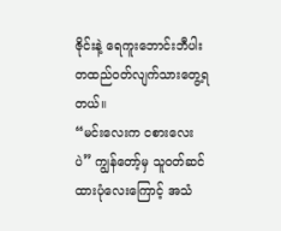ဇိုင်းနဲ့ ရေကူးဘောင်းဘီပါးတထည်ဝတ်လျက်သားတွေ့ရတယ်။
“မင်းလေးက ငစားလေးပဲ” ကျွန်တော့်မှ သူဝတ်ဆင်ထားပုံလေးကြောင့် အသံ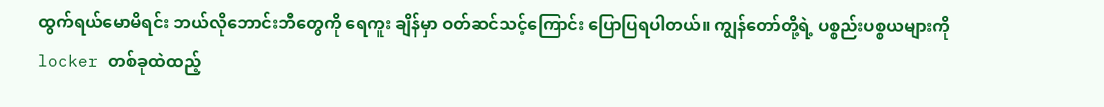ထွက်ရယ်မောမိရင်း ဘယ်လိုဘောင်းဘီတွေကို ရေကူး ချိန်မှာ ဝတ်ဆင်သင့်ကြောင်း ပြောပြရပါတယ်။ ကျွန်တော်တို့ရဲ့ ပစ္စည်းပစ္စယများကို locker တစ်ခုထဲထည့်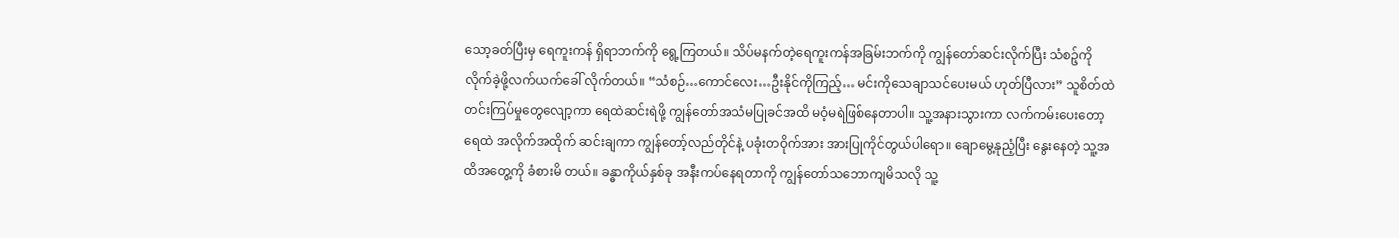သော့ခတ်ပြီးမှ ရေကူးကန် ရှိရာဘက်ကို ရွေ့ကြတယ်။ သိပ်မနက်တဲ့ရေကူးကန်အခြမ်းဘက်ကို ကျွန်တော်ဆင်းလိုက်ပြီး သံစဉ့်ကို လိုက်ခဲ့ဖို့လက်ယက်ခေါ် လိုက်တယ်။ “သံစဉ်…ကောင်လေး…ဦးနိုင်ကိုကြည့်… မင်းကိုသေချာသင်ပေးမယ် ဟုတ်ပြီလား” သူစိတ်ထဲ တင်းကြပ်မှုတွေလျော့ကာ ရေထဲဆင်းရဲဖို့ ကျွန်တော်အသံမပြုခင်အထိ မဝံ့မရဲဖြစ်နေတာပါ။ သူ့အနားသွားကာ လက်ကမ်းပေးတော့ ရေထဲ အလိုက်အထိုက် ဆင်းချကာ ကျွန်တော့်လည်တိုင်နဲ့ ပခုံးတဝိုက်အား အားပြုကိုင်တွယ်ပါရော။ ချောမွေ့နုညံ့ပြီး နွေးနေတဲ့ သူ့အထိအတွေ့ကို ခံစားမိ တယ်။ ခန္ဓာကိုယ်နှစ်ခု အနီးကပ်နေရတာကို ကျွန်တော်သဘောကျမိသလို သူ့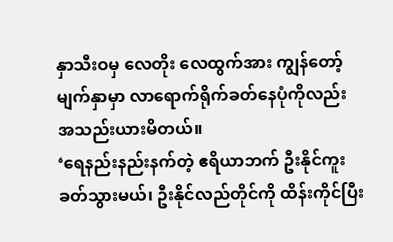နှာသီးဝမှ လေတိုး လေထွက်အား ကျွန်တော့်မျက်နှာမှာ လာရောက်ရိုက်ခတ်နေပုံကိုလည်း အသည်းယားမိတယ်။
‘ရေနည်းနည်းနက်တဲ့ ဧရိယာဘက် ဦးနိုင်ကူးခတ်သွားမယ်၊ ဦးနိုင်လည်တိုင်ကို ထိန်းကိုင်ပြီး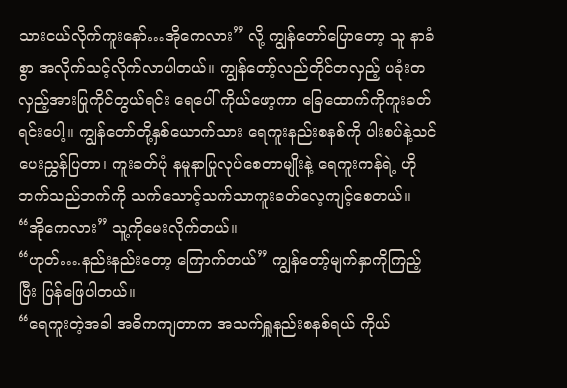သားငယ်လိုက်ကူးနော်…အိုကေလား” လို့ ကျွန်တော်ပြောတော့ သူ နာခံစွာ အလိုက်သင့်လိုက်လာပါတယ်။ ကျွန်တော့်လည်တိုင်တလှည့် ပခုံးတလှည့်အားပြုကိုင်တွယ်ရင်း ရေပေါ် ကိုယ်ဖော့ကာ ခြေထောက်ကိုကူးခတ်ရင်းပေါ့။ ကျွန်တော်တို့နှစ်ယောက်သား ရေကူးနည်းစနစ်ကို ပါးစပ်နဲ့သင်ပေးညွှန်ပြတာ၊ ကူးခတ်ပုံ နမူနာပြုလုပ်စေတာမျိုးနဲ့ ရေကူးကန်ရဲ့ ဟိုဘက်သည်ဘက်ကို သက်သောင့်သက်သာကူးခတ်လေ့ကျင့်စေတယ်။
“အိုကေလား” သူ့ကိုမေးလိုက်တယ်။
“ဟုတ်….နည်းနည်းတော့ ကြောက်တယ်” ကျွန်တော့်မျက်နှာကိုကြည့်ပြီး ပြန်ဖြေပါတယ်။
“ရေကူးတဲ့အခါ အဓိကကျတာက အသက်ရှူနည်းစနစ်ရယ် ကိုယ်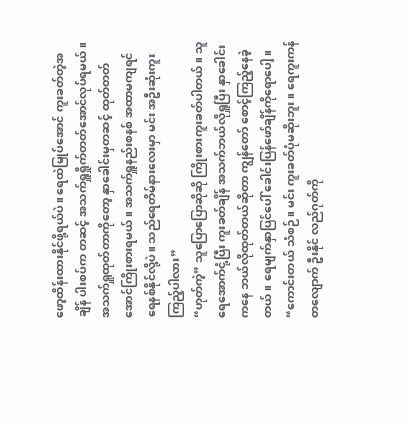ဖော့ထိန်းထားနိုင်ဖို့ရယ်ပဲ။ ရေထဲမြုပ်အောင် ကူးခတ်တဲ့အချိန် ပါးစပ်က တဆင့် အသက်ရှူရှိုက်တတ်အောင်လုပ်ရမယ်။ အသက်ရှူထုတ်တာကိုတော့ နှာခေါင်းမှတဆင့် ထုတ်တတ်အောင်ကြိုးစားရမယ်။ အသက်ရှူနည်းစနစ် အထာမကျရင် ရေနစ်နိုင်လို့ပဲ။ သည်ရေတိမ်နားလေးမှာ မင်း အဦးဆုံးကူးကြည့်ပါလား”
“ဟုတ်ကဲ့” သူပြောပြောဆိုဆို ကြိုးစားကူးခတ်ပါတယ်။ သူ ရေအောက်ငုံ့ပြီး ကူးခတ်ချိန် အသက်ဘယ်လိုရှူပြီး နှာခေါင်းကနေ ဘယ်လိုထုတ်တယ်ဆိုတာ ကျွန်တော် စောင့်ကြည့်နေခဲ့တယ်။ ရေမျက်နှာပြင်ပေါ် ခေါင်းပြန်ဖော်ချိန်ကိုရောပေါ့။
“ကောင်းတယ် သံစဉ်။ မင်း ကူးခတ်ပုံမဆိုးဘူး။ ရေကူးကန်တလျောက် ဦးနိုင် လည်ဂုတ်ကို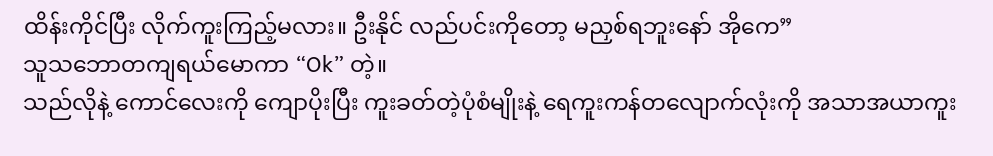ထိန်းကိုင်ပြီး လိုက်ကူးကြည့်မလား။ ဦးနိုင် လည်ပင်းကိုတော့ မညှစ်ရဘူးနော် အိုကေ”
သူသဘောတကျရယ်မောကာ “Ok” တဲ့။
သည်လိုနဲ့ ကောင်လေးကို ကျောပိုးပြီး ကူးခတ်တဲ့ပုံစံမျိုးနဲ့ ရေကူးကန်တလျောက်လုံးကို အသာအယာကူး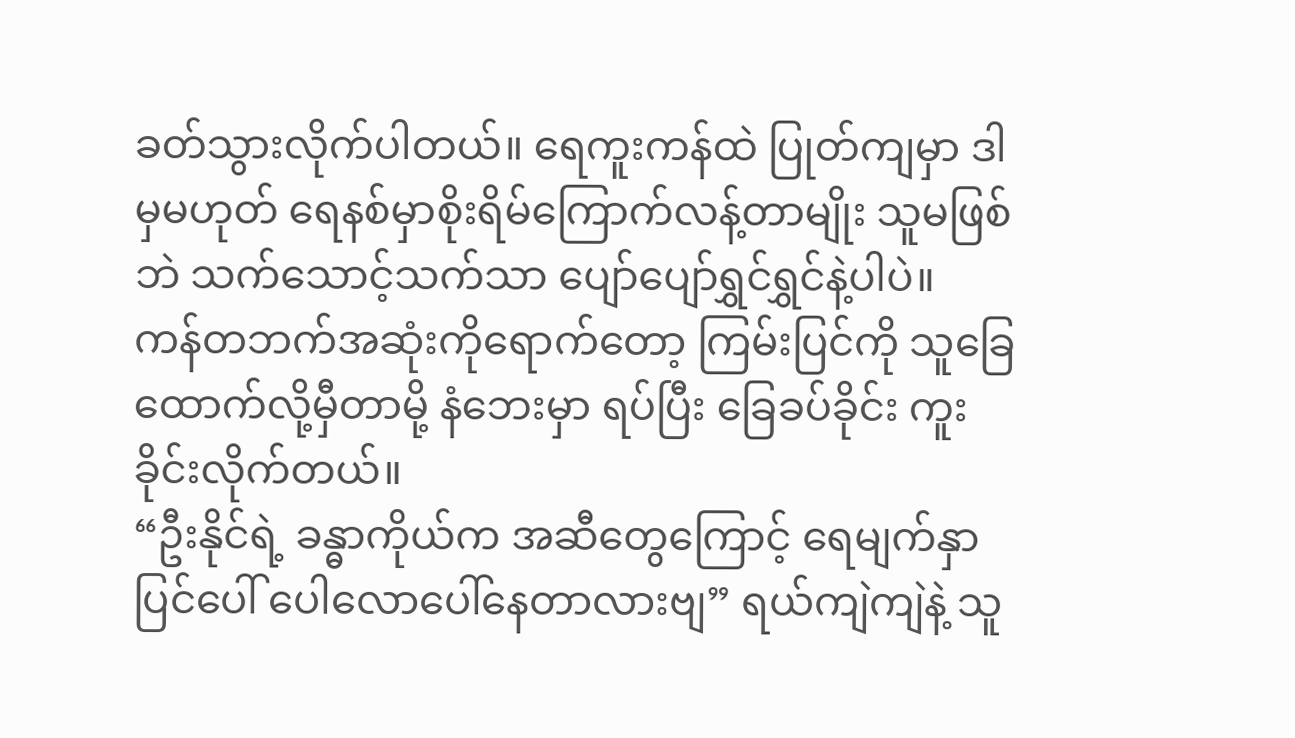ခတ်သွားလိုက်ပါတယ်။ ရေကူးကန်ထဲ ပြုတ်ကျမှာ ဒါမှမဟုတ် ရေနစ်မှာစိုးရိမ်ကြောက်လန့်တာမျိုး သူမဖြစ်ဘဲ သက်သောင့်သက်သာ ပျော်ပျော်ရွှင်ရွှင်နဲ့ပါပဲ။ ကန်တဘက်အဆုံးကိုရောက်တော့ ကြမ်းပြင်ကို သူခြေထောက်လို့မှီတာမို့ နံဘေးမှာ ရပ်ပြီး ခြေခပ်ခိုင်း ကူးခိုင်းလိုက်တယ်။
“ဦးနိုင်ရဲ့ ခန္ဓာကိုယ်က အဆီတွေကြောင့် ရေမျက်နှာပြင်ပေါ် ပေါလောပေါ်နေတာလားဗျ” ရယ်ကျဲကျဲနဲ့ သူ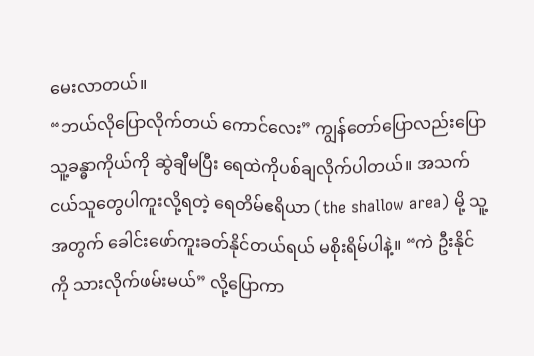မေးလာတယ်။
“ဘယ်လိုပြောလိုက်တယ် ကောင်လေး” ကျွန်တော်ပြောလည်းပြော သူ့ခန္ဓာကိုယ်ကို ဆွဲချီမပြီး ရေထဲကိုပစ်ချလိုက်ပါတယ်။ အသက်ငယ်သူတွေပါကူးလို့ရတဲ့ ရေတိမ်ဧရိယာ (the shallow area) မို့ သူ့အတွက် ခေါင်းဖော်ကူးခတ်နိုင်တယ်ရယ် မစိုးရိမ်ပါနဲ့။ “ကဲ ဦးနိုင်ကို သားလိုက်ဖမ်းမယ်” လို့ပြောကာ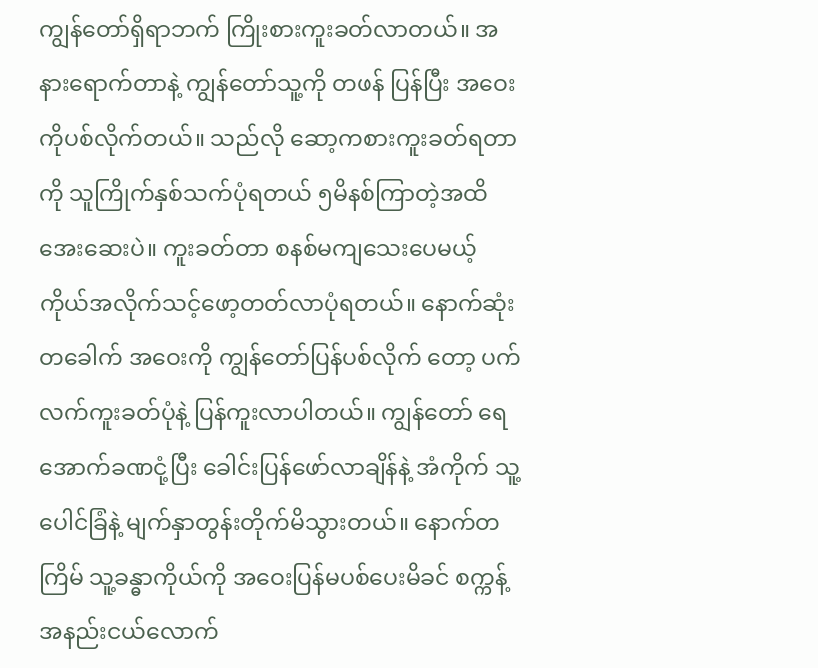ကျွန်တော်ရှိရာဘက် ကြိုးစားကူးခတ်လာတယ်။ အနားရောက်တာနဲ့ ကျွန်တော်သူ့ကို တဖန် ပြန်ပြီး အဝေးကိုပစ်လိုက်တယ်။ သည်လို ဆော့ကစားကူးခတ်ရတာကို သူကြိုက်နှစ်သက်ပုံရတယ် ၅မိနစ်ကြာတဲ့အထိ အေးဆေးပဲ။ ကူးခတ်တာ စနစ်မကျသေးပေမယ့် ကိုယ်အလိုက်သင့်ဖော့တတ်လာပုံရတယ်။ နောက်ဆုံးတခေါက် အဝေးကို ကျွန်တော်ပြန်ပစ်လိုက် တော့ ပက်လက်ကူးခတ်ပုံနဲ့ ပြန်ကူးလာပါတယ်။ ကျွန်တော် ရေအောက်ခဏငုံ့ပြီး ခေါင်းပြန်ဖော်လာချိန်နဲ့ အံကိုက် သူ့ပေါင်ခြံနဲ့ မျက်နှာတွန်းတိုက်မိသွားတယ်။ နောက်တကြိမ် သူ့ခန္ဓာကိုယ်ကို အဝေးပြန်မပစ်ပေးမိခင် စက္ကန့်အနည်းငယ်လောက်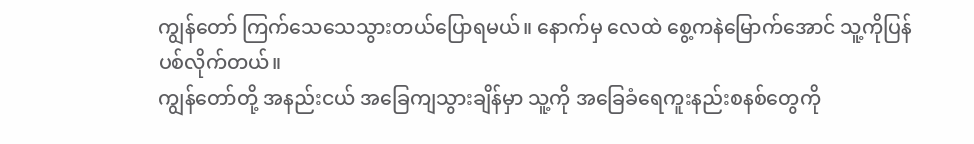ကျွန်တော် ကြက်သေသေသွားတယ်ပြောရမယ်။ နောက်မှ လေထဲ စွေ့ကနဲမြောက်အောင် သူ့ကိုပြန်ပစ်လိုက်တယ်။
ကျွန်တော်တို့ အနည်းငယ် အခြေကျသွားချိန်မှာ သူ့ကို အခြေခံရေကူးနည်းစနစ်တွေကို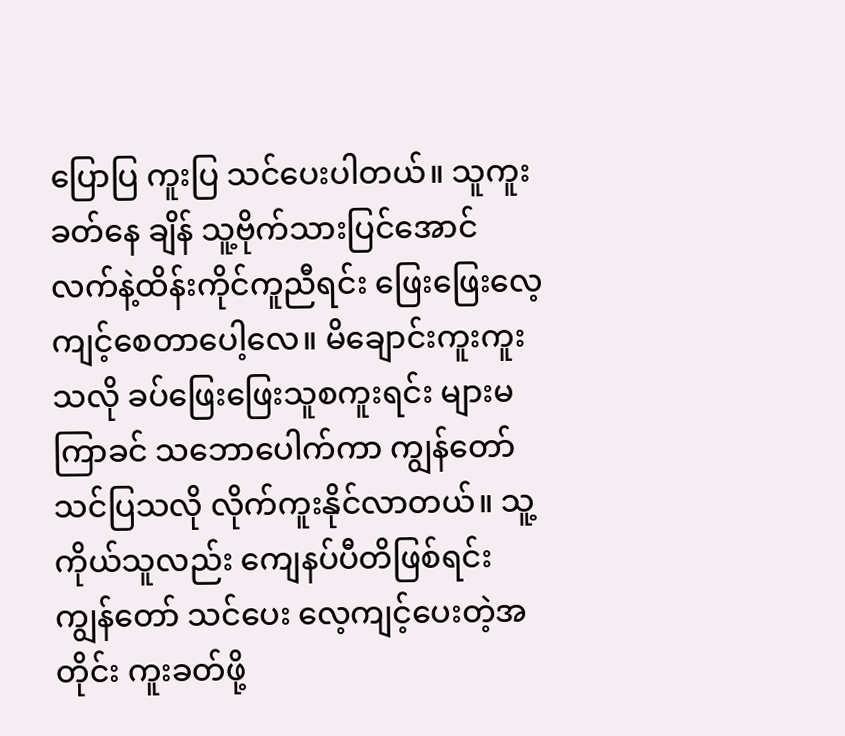ပြောပြ ကူးပြ သင်ပေးပါတယ်။ သူကူးခတ်နေ ချိန် သူ့ဗိုက်သားပြင်အောင် လက်နဲ့ထိန်းကိုင်ကူညီရင်း ဖြေးဖြေးလေ့ကျင့်စေတာပေါ့လေ။ မိချောင်းကူးကူးသလို ခပ်ဖြေးဖြေးသူစကူးရင်း များမကြာခင် သဘောပေါက်ကာ ကျွန်တော်သင်ပြသလို လိုက်ကူးနိုင်လာတယ်။ သူ့ကိုယ်သူလည်း ကျေနပ်ပီတိဖြစ်ရင်း ကျွန်တော် သင်ပေး လေ့ကျင့်ပေးတဲ့အတိုင်း ကူးခတ်ဖို့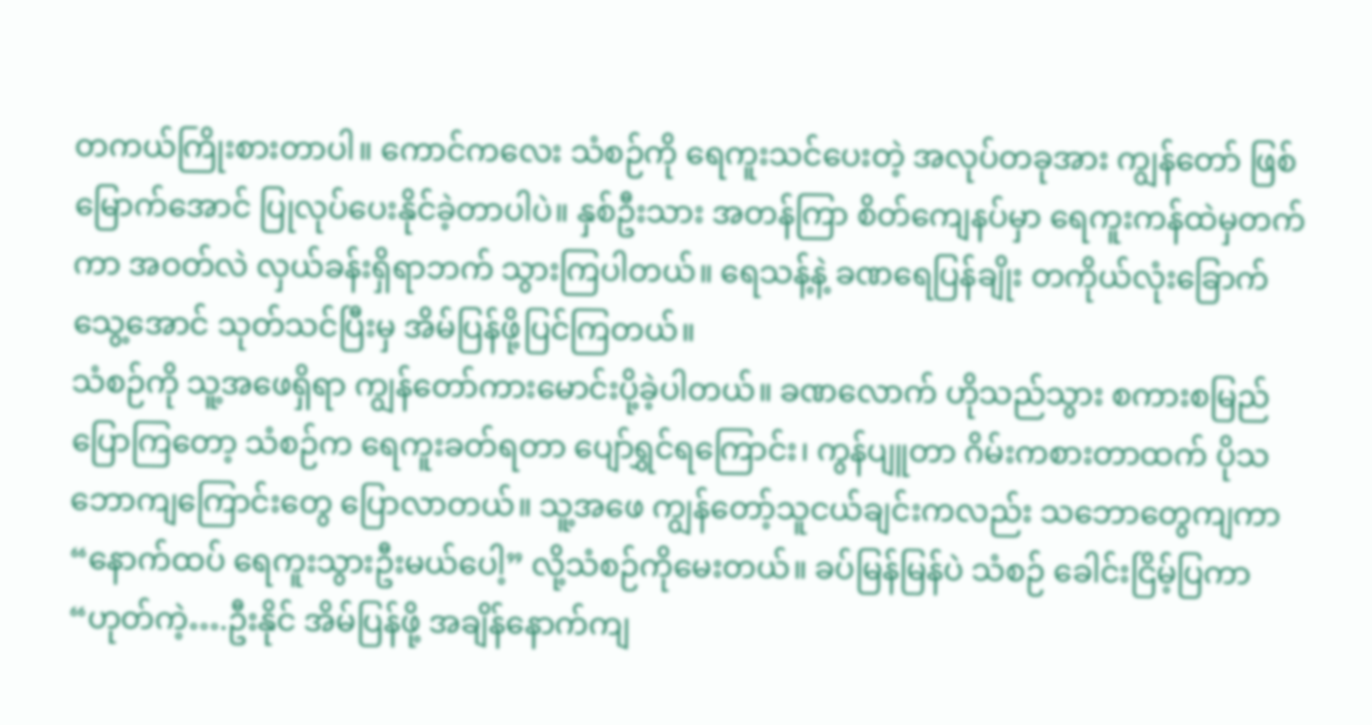တကယ်ကြိုးစားတာပါ။ ကောင်ကလေး သံစဉ်ကို ရေကူးသင်ပေးတဲ့ အလုပ်တခုအား ကျွန်တော် ဖြစ်မြောက်အောင် ပြုလုပ်ပေးနိုင်ခဲ့တာပါပဲ။ နှစ်ဦးသား အတန်ကြာ စိတ်ကျေနပ်မှာ ရေကူးကန်ထဲမှတက်ကာ အဝတ်လဲ လှယ်ခန်းရှိရာဘက် သွားကြပါတယ်။ ရေသန့်နဲ့ ခဏရေပြန်ချိုး တကိုယ်လုံးခြောက်သွေ့အောင် သုတ်သင်ပြီးမှ အိမ်ပြန်ဖို့ပြင်ကြတယ်။
သံစဉ်ကို သူ့အဖေရှိရာ ကျွန်တော်ကားမောင်းပို့ခဲ့ပါတယ်။ ခဏလောက် ဟိုသည်သွား စကားစမြည်ပြောကြတော့ သံစဉ်က ရေကူးခတ်ရတာ ပျော်ရွှင်ရကြောင်း၊ ကွန်ပျူတာ ဂိမ်းကစားတာထက် ပိုသဘောကျကြောင်းတွေ ပြောလာတယ်။ သူ့အဖေ ကျွန်တော့်သူငယ်ချင်းကလည်း သဘောတွေကျကာ “နောက်ထပ် ရေကူးသွားဦးမယ်ပေါ့” လို့သံစဉ်ကိုမေးတယ်။ ခပ်မြန်မြန်ပဲ သံစဉ် ခေါင်းငြိမ့်ပြကာ “ဟုတ်ကဲ့….ဦးနိုင် အိမ်ပြန်ဖို့ အချိန်နောက်ကျ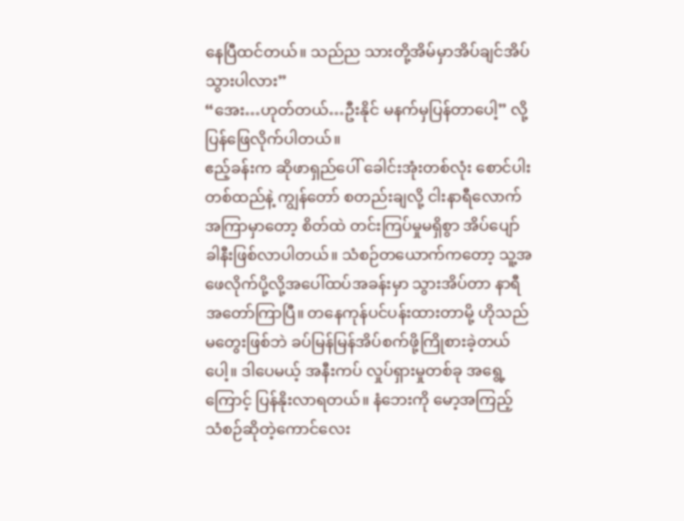နေပြီထင်တယ်။ သည်ည သားတို့အိမ်မှာအိပ်ချင်အိပ်သွားပါလား”
“အေး…ဟုတ်တယ်…ဦးနိုင် မနက်မှပြန်တာပေါ့” လို့ ပြန်ဖြေလိုက်ပါတယ်။
ဧည့်ခန်းက ဆိုဖာရှည်ပေါ် ခေါင်းအုံးတစ်လုံး စောင်ပါးတစ်ထည်နဲ့ ကျွန်တော် စတည်းချလို့ ငါးနာရီလောက်အကြာမှာတော့ စိတ်ထဲ တင်းကြပ်မှုမရှိစွာ အိပ်ပျော်ခါနီးဖြစ်လာပါတယ်။ သံစဉ်တယောက်ကတော့ သူ့အဖေလိုက်ပို့လို့အပေါ်ထပ်အခန်းမှာ သွားအိပ်တာ နာရီအတော်ကြာပြီ။ တနေကုန်ပင်ပန်းထားတာမို့ ဟိုသည်မတွေးဖြစ်ဘဲ ခပ်မြန်မြန်အိပ်စက်ဖို့ကြိုစားခဲ့တယ်ပေါ့။ ဒါပေမယ့် အနီးကပ် လှုပ်ရှားမှုတစ်ခု အရွေ့ကြောင့် ပြန်နိုးလာရတယ်။ နံဘေးကို မော့အကြည့် သံစဉ်ဆိုတဲ့ကောင်လေး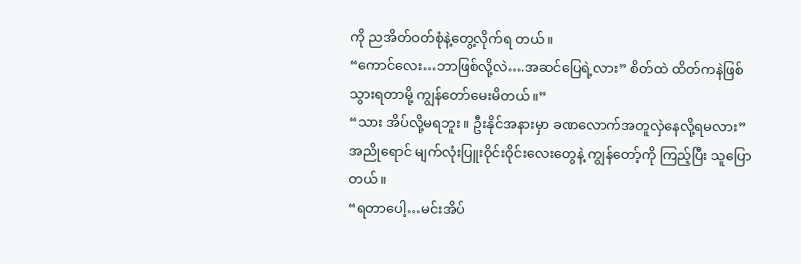ကို ညအိတ်ဝတ်စုံနဲ့တွေ့လိုက်ရ တယ်။
“ကောင်လေး…ဘာဖြစ်လို့လဲ….အဆင်ပြေရဲ့လား” စိတ်ထဲ ထိတ်ကနဲဖြစ်သွားရတာမို့ ကျွန်တော်မေးမိတယ်။”
“သား အိပ်လို့မရဘူး။ ဦးနိုင်အနားမှာ ခဏလောက်အတူလှဲနေလို့ရမလား” အညိုရောင် မျက်လုံးပြူးဝိုင်းဝိုင်းလေးတွေနဲ့ ကျွန်တော့်ကို ကြည့်ပြီး သူပြောတယ်။
“ရတာပေါ့…မင်းအိပ်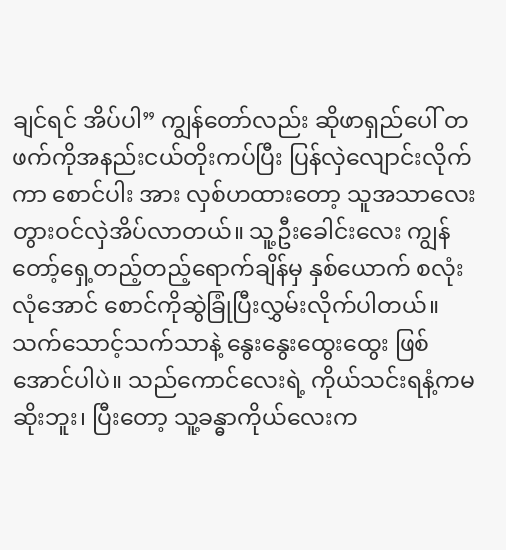ချင်ရင် အိပ်ပါ” ကျွန်တော်လည်း ဆိုဖာရှည်ပေါ် တဖက်ကိုအနည်းငယ်တိုးကပ်ပြီး ပြန်လှဲလျောင်းလိုက်ကာ စောင်ပါး အား လှစ်ဟထားတော့ သူအသာလေးတွားဝင်လှဲအိပ်လာတယ်။ သူ့ဦးခေါင်းလေး ကျွန်တော့်ရှေ့တည့်တည့်ရောက်ချိန်မှ နှစ်ယောက် စလုံးလုံအောင် စောင်ကိုဆွဲခြုံပြီးလွှမ်းလိုက်ပါတယ်။ သက်သောင့်သက်သာနဲ့ နွေးနွေးထွေးထွေး ဖြစ်အောင်ပါပဲ။ သည်ကောင်လေးရဲ့ ကိုယ်သင်းရနံ့ကမဆိုးဘူး၊ ပြီးတော့ သူ့ခန္ဓာကိုယ်လေးက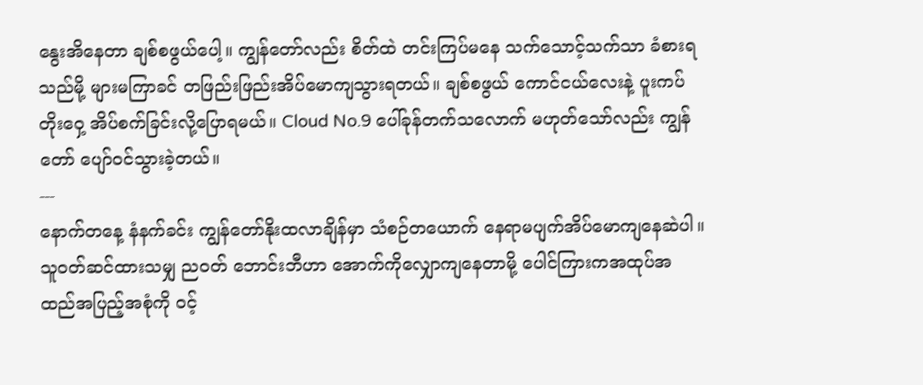နွေးအိနေတာ ချစ်စဖွယ်ပေါ့။ ကျွန်တော်လည်း စိတ်ထဲ တင်းကြပ်မနေ သက်သောင့်သက်သာ ခံစားရသည်မို့ များမကြာခင် တဖြည်းဖြည်းအိပ်မောကျသွားရတယ်။ ချစ်စဖွယ် ကောင်ငယ်လေးနဲ့ ပူးကပ်တိုးဝှေ့ အိပ်စက်ခြင်းလို့ပြောရမယ်။ Cloud No.9 ပေါ်ခုန်တက်သလောက် မဟုတ်သော်လည်း ကျွန်တော် ပျော်ဝင်သွားခဲ့တယ်။
---
နောက်တနေ့ နံနက်ခင်း ကျွန်တော်နိုးထလာချိန်မှာ သံစဉ်တယောက် နေရာမပျက်အိပ်မောကျနေဆဲပါ။ သူဝတ်ဆင်ထားသမျှ ညဝတ် ဘောင်းဘီဟာ အောက်ကိုလျှောကျနေတာမို့ ပေါင်ကြားကအထုပ်အထည်အပြည့်အစုံကို ဝင့်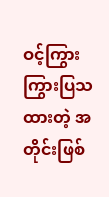ဝင့်ကြွားကြွားပြသထားတဲ့ အတိုင်းဖြစ်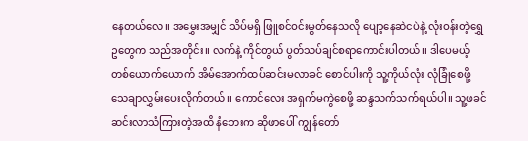နေတယ်လေ။ အမွှေးအမျှင် သိပ်မရှိ ဖြူစင်ဝင်းမွတ်နေသလို ပျော့နေဆဲငပဲနဲ့ လုံးဝန်းတဲ့ရွှေဥတွေက သည်အတိုင်း။ လက်နဲ့ ကိုင်တွယ် ပွတ်သပ်ချင်စရာကောင်းပါတယ်။ ဒါပေမယ့် တစ်ယောက်ယောက် အိမ်အောက်ထပ်ဆင်းမလာခင် စောင်ပါးကို သူ့ကိုယ်လုံး လုံခြုံစေဖို့ သေချာလွှမ်းပေးလိုက်တယ်။ ကောင်လေး အရှက်မကွဲစေဖို့ ဆန္ဒသက်သက်ရယ်ပါ။ သူ့ဖခင် ဆင်းလာသံကြားတဲ့အထိ နံဘေးက ဆိုဖာပေါ် ကျွန်တော်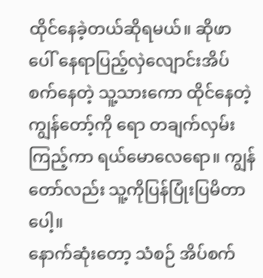ထိုင်နေခဲ့တယ်ဆိုရမယ်။ ဆိုဖာပေါ် နေရာပြည့်လှဲလျောင်းအိပ်စက်နေတဲ့ သူ့သားကော ထိုင်နေတဲ့ ကျွန်တော့်ကို ရော တချက်လှမ်းကြည့်ကာ ရယ်မောလေရော။ ကျွန်တော်လည်း သူ့ကိုပြန်ပြုံးပြမိတာပေါ့။
နောက်ဆုံးတော့ သံစဉ် အိပ်စက်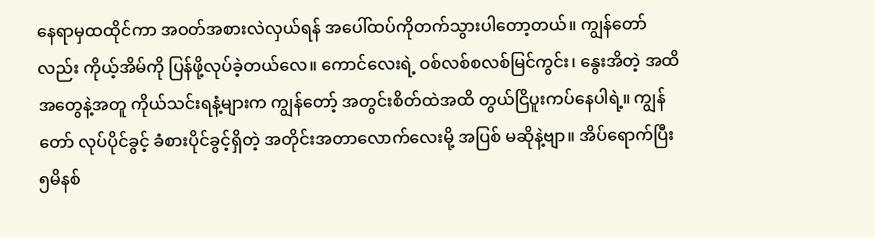နေရာမှထထိုင်ကာ အဝတ်အစားလဲလှယ်ရန် အပေါ်ထပ်ကိုတက်သွားပါတော့တယ်။ ကျွန်တော်လည်း ကိုယ့်အိမ်ကို ပြန်ဖို့လုပ်ခဲ့တယ်လေ။ ကောင်လေးရဲ့ ဝစ်လစ်စလစ်မြင်ကွင်း၊ နွေးအိတဲ့ အထိအတွေနဲ့အတူ ကိုယ်သင်းရနံ့များက ကျွန်တော့် အတွင်းစိတ်ထဲအထိ တွယ်ငြိပူးကပ်နေပါရဲ့။ ကျွန်တော် လုပ်ပိုင်ခွင့် ခံစားပိုင်ခွင့်ရှိတဲ့ အတိုင်းအတာလောက်လေးမို့ အပြစ် မဆိုနဲ့ဗျာ။ အိပ်ရောက်ပြီး ၅မိနစ်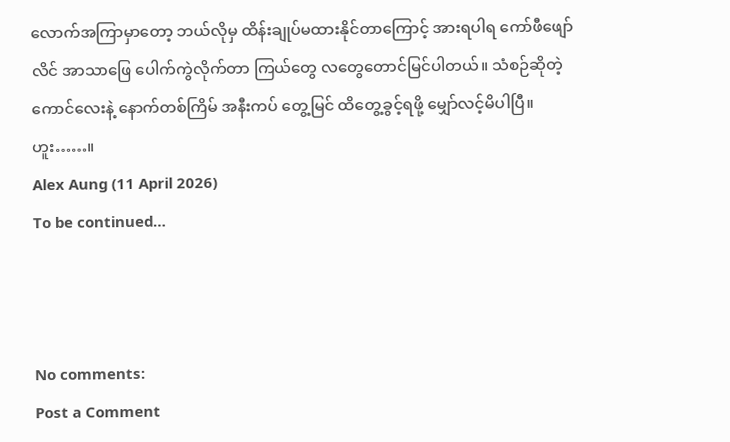လောက်အကြာမှာတော့ ဘယ်လိုမှ ထိန်းချုပ်မထားနိုင်တာကြောင့် အားရပါရ ကော်ဖီဖျော် လိင် အာသာဖြေ ပေါက်ကွဲလိုက်တာ ကြယ်တွေ လတွေတောင်မြင်ပါတယ်။ သံစဉ်ဆိုတဲ့ကောင်လေးနဲ့ နောက်တစ်ကြိမ် အနီးကပ် တွေ့မြင် ထိတွေ့ခွင့်ရဖို့ မျှော်လင့်မိပါပြီ။
ဟူး……။
Alex Aung (11 April 2026)
To be continued…



No comments:
Post a Comment